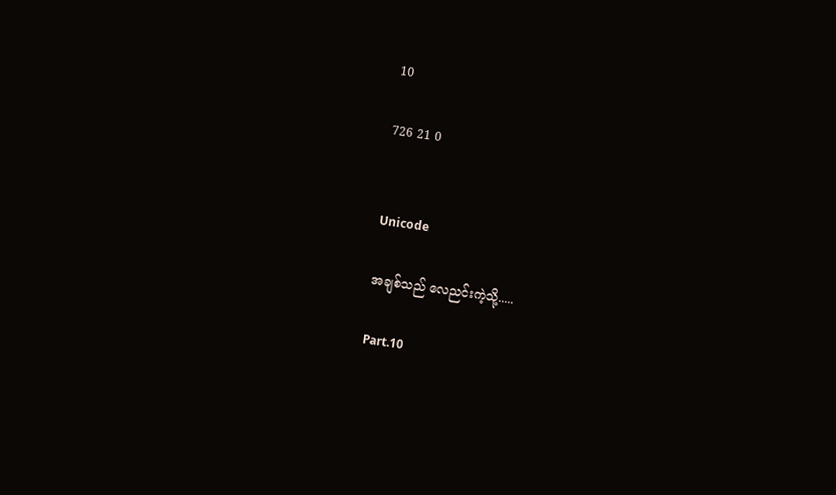10

726 21 0


Unicode

အချစ်သည် လေညင်းကဲ့သို့.....

Part.10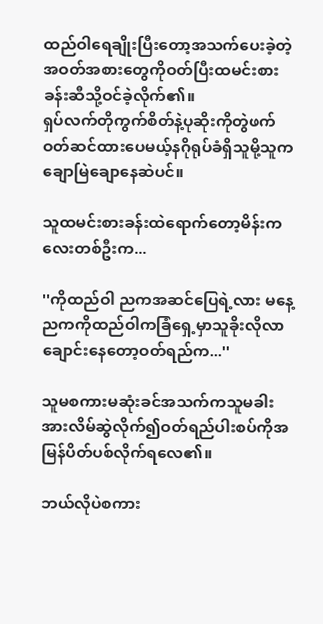ထည်ဝါရေချိုးပြီးတော့အသက်ပေးခဲ့တဲ့အဝတ်အစားတွေကိုဝတ်ပြီးထမင်းစားခန်းဆီသို့ဝင်ခဲ့လိုက်၏။
ရှပ်လက်တိုကွက်စိတ်နဲ့ပုဆိုးကိုတွဲဖက်ဝတ်ဆင်ထားပေမယ့်နဂိုရုပ်ခံရှိသူမို့သူကချောမြဲချောနေဆဲပင်။

သူထမင်းစားခန်းထဲရောက်တော့မိန်းကလေးတစ်ဦးက...

''ကိုထည်ဝါ ညကအဆင်ပြေရဲ့လား မနေ့ညကကိုထည်ဝါကခြံရှေ့မှာသူခိုးလိုလာချောင်းနေတော့ဝတ်ရည်က...''

သူမစကားမဆုံးခင်အသက်ကသူမခါးအားလိမ်ဆွဲလိုက်၍ဝတ်ရည်ပါးစပ်ကိုအမြန်ပိတ်ပစ်လိုက်ရလေ၏။

ဘယ်လိုပဲစကား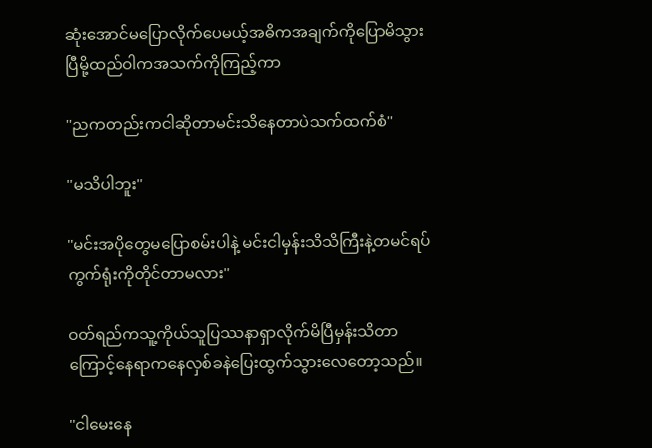ဆုံးအောင်မပြောလိုက်ပေမယ့်အဓိကအချက်ကိုပြောမိသွားပြီမို့ထည်ဝါကအသက်ကိုကြည့်ကာ

''ညကတည်းကငါဆိုတာမင်းသိနေတာပဲသက်ထက်စံ''

''မသိပါဘူး''

''မင်းအပိုတွေမပြောစမ်းပါနဲ့ မင်းငါမှန်းသိသိကြီးနဲ့တမင်ရပ်ကွက်ရုံးကိုတိုင်တာမလား''

ဝတ်ရည်ကသူ့ကိုယ်သူပြဿနာရှာလိုက်မိပြီမှန်းသိတာကြောင့်နေရာကနေလှစ်ခနဲပြေးထွက်သွားလေတော့သည်။

''ငါမေးနေ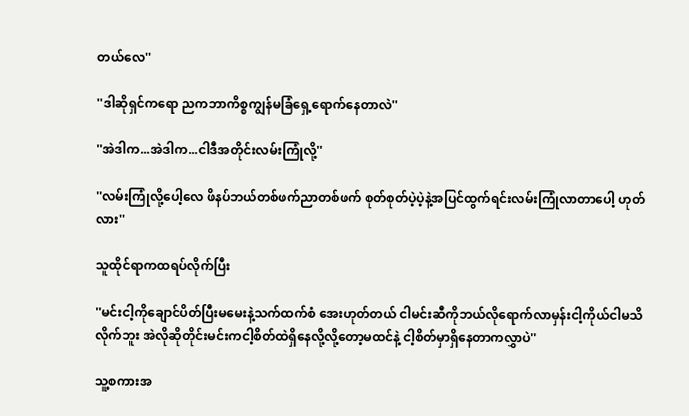တယ်လေ''

''ဒါဆိုရှင်ကရော ညကဘာကိစ္စကျွန်မခြံရှေ့ရောက်နေတာလဲ''

''အဲဒါက...အဲဒါက...ငါဒီအတိုင်းလမ်းကြုံလို့''

''လမ်းကြုံလို့ပေါ့လေ ဖိနပ်ဘယ်တစ်ဖက်ညာတစ်ဖက် စုတ်စုတ်ပဲ့ပဲ့နဲ့အပြင်ထွက်ရင်းလမ်းကြုံလာတာပေါ့ ဟုတ်လား''

သူထိုင်ရာကထရပ်လိုက်ပြီး

''မင်းငါ့ကိုချောင်ပိတ်ပြီးမမေးနဲ့သက်ထက်စံ အေးဟုတ်တယ် ငါမင်းဆီကိုဘယ်လိုရောက်လာမှန်းငါ့ကိုယ်ငါမသိလိုက်ဘူး အဲလိုဆိုတိုင်းမင်းကငါ့စိတ်ထဲရှိနေလို့လို့တော့မထင်နဲ့ ငါ့စိတ်မှာရှိနေတာကလွှာပဲ''

သူ့စကားအ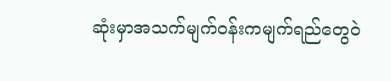ဆုံးမှာအသက်မျက်ဝန်းကမျက်ရည်တွေဝဲ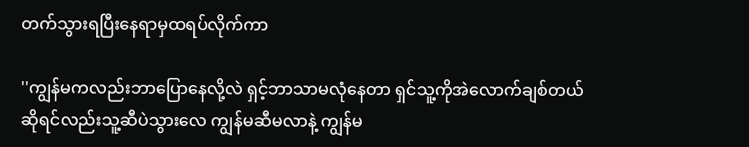တက်သွားရပြီးနေရာမှထရပ်လိုက်ကာ

''ကျွန်မကလည်းဘာပြောနေလို့လဲ ရှင့်ဘာသာမလုံနေတာ ရှင်သူ့ကိုအဲလောက်ချစ်တယ်ဆိုရင်လည်းသူ့ဆီပဲသွားလေ ကျွန်မဆီမလာနဲ့ ကျွန်မ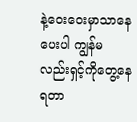နဲ့ဝေးဝေးမှာသာနေပေးပါ ကျွန်မလည်းရှင့်ကိုတွေ့နေရတာ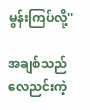မွန်းကြပ်လို့''

အချစ်သည် လေညင်းကဲ့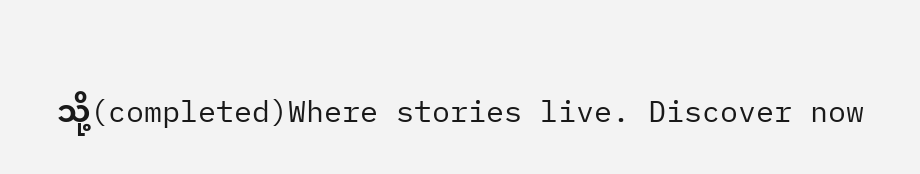သို့(completed)Where stories live. Discover now